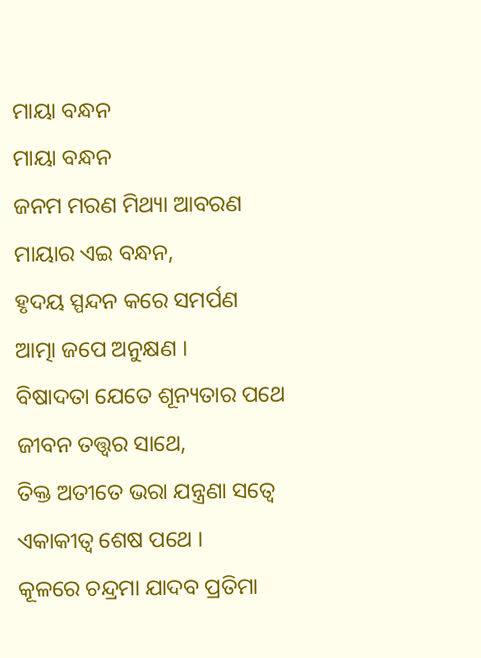ମାୟା ବନ୍ଧନ
ମାୟା ବନ୍ଧନ
ଜନମ ମରଣ ମିଥ୍ୟା ଆବରଣ
ମାୟାର ଏଇ ବନ୍ଧନ,
ହୃଦୟ ସ୍ପନ୍ଦନ କରେ ସମର୍ପଣ
ଆତ୍ମା ଜପେ ଅନୁକ୍ଷଣ ।
ବିଷାଦତା ଯେତେ ଶୂନ୍ୟତାର ପଥେ
ଜୀବନ ତତ୍ତ୍ୱର ସାଥେ,
ତିକ୍ତ ଅତୀତେ ଭରା ଯନ୍ତ୍ରଣା ସତ୍ୱେ
ଏକାକୀତ୍ବ ଶେଷ ପଥେ ।
କୂଳରେ ଚନ୍ଦ୍ରମା ଯାଦବ ପ୍ରତିମା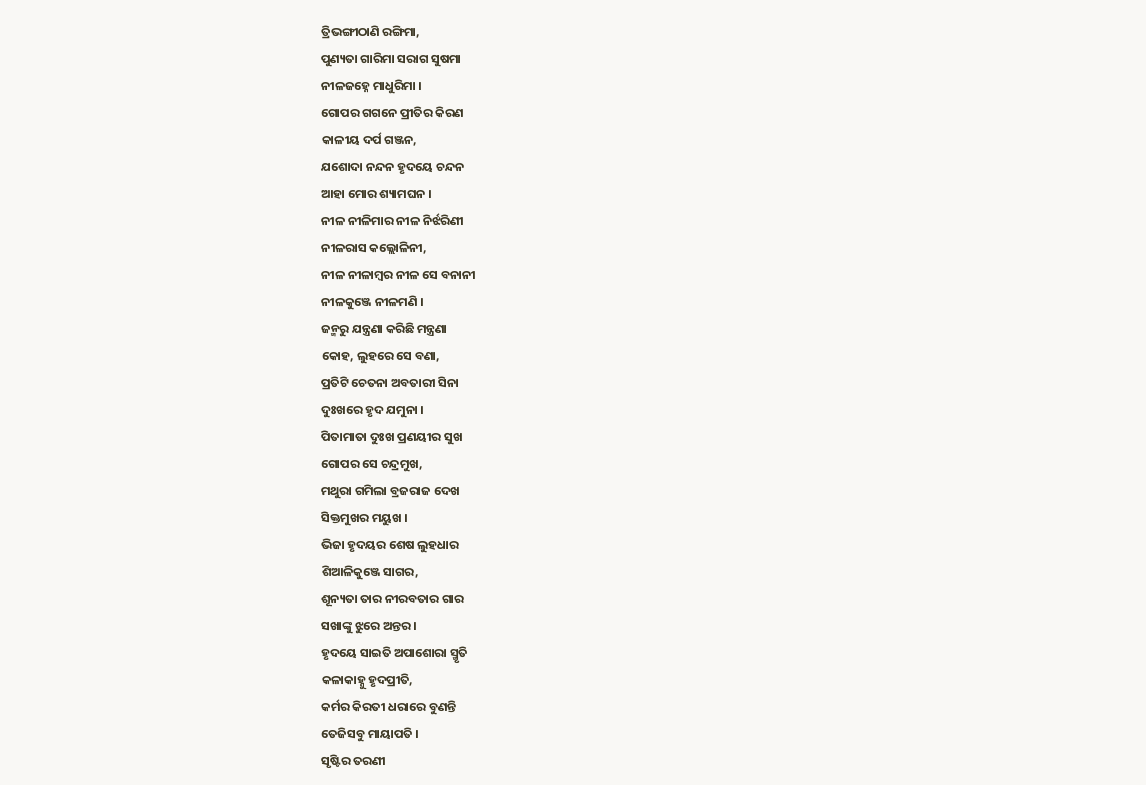ତ୍ରିଭଙ୍ଗୀଠାଣି ରଙ୍ଗିମା,
ପୁଣ୍ୟତା ଗାରିମା ସରାଗ ସୁଷମା
ନୀଳଜହ୍ନେ ମାଧୁରିମା ।
ଗୋପର ଗଗନେ ପ୍ରୀତିର କିରଣ
କାଳୀୟ ଦର୍ପ ଗଞ୍ଜନ,
ଯଶୋଦା ନନ୍ଦନ ହୃଦୟେ ଚନ୍ଦନ
ଆହା ମୋର ଶ୍ୟାମଘନ ।
ନୀଳ ନୀଳିମାର ନୀଳ ନିର୍ଝରିଣୀ
ନୀଳରାସ କଲ୍ଲୋଳିନୀ,
ନୀଳ ନୀଳାମ୍ବର ନୀଳ ସେ ବନାନୀ
ନୀଳକୁଞ୍ଜେ ନୀଳମଣି ।
ଜନ୍ମରୁ ଯନ୍ତ୍ରଣା କରିଛି ମନ୍ତ୍ରଣା
କୋହ, ଲୁହରେ ସେ ବଣା,
ପ୍ରତିଟି ଚେତନା ଅବତାରୀ ସିନା
ଦୁଃଖରେ ହୃଦ ଯମୁନା ।
ପିତାମାତା ଦୁଃଖ ପ୍ରଣୟୀର ସୁଖ
ଗୋପର ସେ ଚନ୍ଦ୍ରମୁଖ,
ମଥୁରା ଗମିଲା ବ୍ରଜରାଜ ଦେଖ
ସିକ୍ତମୁଖର ମୟୁଖ ।
ଭିଜା ହୃଦୟର ଶେଷ ଲୁହଧାର
ଶିଆଳିକୁଞ୍ଜେ ସାଗର,
ଶୂନ୍ୟତା ତାର ନୀରବତାର ଗାର
ସଖାଙ୍କୁ ଝୁରେ ଅନ୍ତର ।
ହୃଦୟେ ସାଇତି ଅପାଶୋରା ସ୍ମୃତି
କଳାକାହ୍ନୁ ହୃଦପ୍ରୀତି,
କର୍ମର କିରତୀ ଧରାରେ ବୁଣନ୍ତି
ତେଜିସବୁ ମାୟାପତି ।
ସୃଷ୍ଟିର ତରଣୀ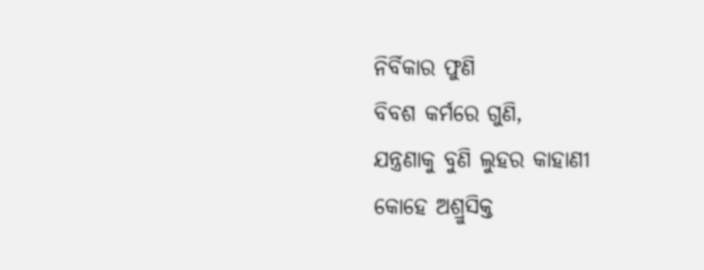ନିର୍ବିକାର ଫୁଣି
ବିବଶ କର୍ମରେ ଗୁଣି,
ଯନ୍ତ୍ରଣାକୁ ବୁଣି ଲୁହର କାହାଣୀ
କୋହେ ଅଶ୍ରୁସିକ୍ତ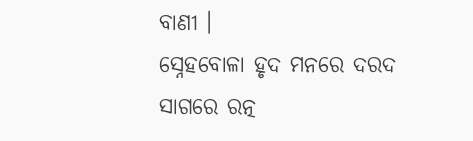ବାଣୀ ।
ସ୍ନେହବୋଳା ହୃଦ ମନରେ ଦରଦ
ସାଗରେ ରତ୍ନ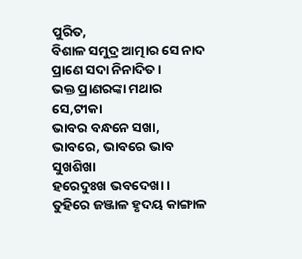ପୁରିତ,
ବିଶାଳ ସମୁଦ୍ର ଆତ୍ମାର ସେ ନାଦ
ପ୍ରାଣେ ସଦା ନିନାଦିତ ।
ଭକ୍ତ ପ୍ରାଣରଙ୍କା ମଥାର ସେ,ଟୀକା
ଭାବର ବନ୍ଧନେ ସଖା,
ଭାବରେ, ଭାବରେ ଭାବ ସୁଖଶିଖା
ହରେଦୁଃଖ ଭବଦେଖା ।
ତୁହିରେ ଜଞ୍ଜାଳ ହୃଦୟ କାଙ୍ଗାଳ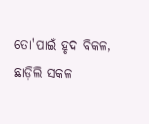ତୋ'ପାଇଁ ହୃଦ ବିକଳ,
ଛାଡ଼ିଲି ସକଳ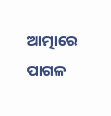ଆତ୍ମାରେ ପାଗଳ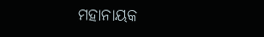ମହାନାୟକ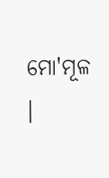ମୋ'ମୂଳ ।